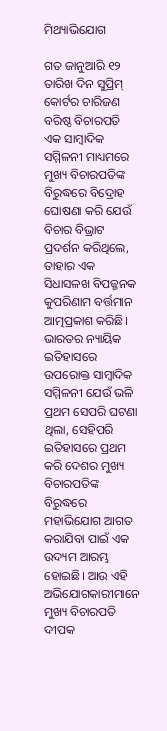ମିଥ୍ୟାଭିଯୋଗ

ଗତ ଜାନୁଆରି ୧୨ ତାରିଖ ଦିନ ସୁପ୍ରିମ୍‌ କୋର୍ଟର ଚାରିଜଣ ବରିଷ୍ଠ ବିଚାରପତି ଏକ ସାମ୍ବାଦିକ ସମ୍ମିଳନୀ ମାଧ୍ୟମରେ ମୁଖ୍ୟ ବିଚାରପତିଙ୍କ ବିରୁଦ୍ଧରେ ବିଦ୍ରୋହ ଘୋଷଣା କରି ଯେଉଁ ବିଚାର ବିଭ୍ରାଟ ପ୍ରଦର୍ଶନ କରିଥିଲେ, ତାହାର ଏକ ସିଧାସଳଖ ବିପଜ୍ଜନକ କୁପରିଣାମ ବର୍ତ୍ତମାନ ଆତ୍ମପ୍ରକାଶ କରିଛି। ଭାରତର ନ୍ୟାୟିକ ଇତିହାସରେ ଉପରୋକ୍ତ ସାମ୍ବାଦିକ ସମ୍ମିଳନୀ ଯେଉଁ ଭଳି ପ୍ରଥମ ସେପରି ଘଟଣା ଥିଲା, ସେହିପରି ଇତିହାସରେ ପ୍ରଥମ କରି ଦେଶର ମୁଖ୍ୟ ବିଚାରପତିଙ୍କ ବିରୁଦ୍ଧରେ ମହାଭିଯୋଗ ଆଗତ କରାଯିବା ପାଇଁ ଏକ ଉଦ୍ୟମ ଆରମ୍ଭ ହୋଇଛି। ଆଉ ଏହି ଅଭିଯୋଗକାରୀମାନେ ମୁଖ୍ୟ ବିଚାରପତି ଦୀପକ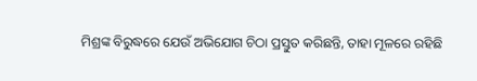ମିଶ୍ରଙ୍କ ବିରୁଦ୍ଧରେ ଯେଉଁ ଅଭିଯୋଗ ଚିଠା ପ୍ରସ୍ତୁତ କରିଛନ୍ତି, ତାହା ମୂଳରେ ରହିଛି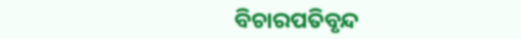ବିଚାରପତିବୃନ୍ଦ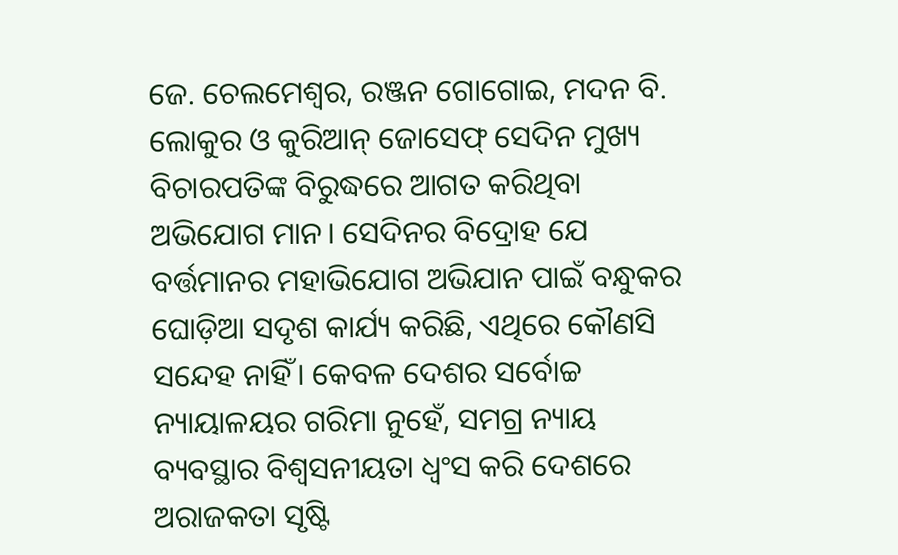ଜେ. ଚେଲମେଶ୍ୱର, ରଞ୍ଜନ ଗୋଗୋଇ, ମଦନ ବି. ଲୋକୁର ଓ କୁରିଆନ୍‌ ଜୋସେଫ୍‌ ସେଦିନ ମୁଖ୍ୟ ବିଚାରପତିଙ୍କ ବିରୁଦ୍ଧରେ ଆଗତ କରିଥିବା ଅଭିଯୋଗ ମାନ। ସେଦିନର ବିଦ୍ରୋହ ଯେ ବର୍ତ୍ତମାନର ମହାଭିଯୋଗ ଅଭିଯାନ ପାଇଁ ବନ୍ଧୁକର ଘୋଡ଼ିଆ ସଦୃଶ କାର୍ଯ୍ୟ କରିଛି, ଏଥିରେ କୌଣସି ସନ୍ଦେହ ନାହିଁ। କେବଳ ଦେଶର ସର୍ବୋଚ୍ଚ ନ୍ୟାୟାଳୟର ଗରିମା ନୁହେଁ, ସମଗ୍ର ନ୍ୟାୟ ବ୍ୟବସ୍ଥାର ବିଶ୍ୱସନୀୟତା ଧ୍ୱଂସ କରି ଦେଶରେ ଅରାଜକତା ସୃଷ୍ଟି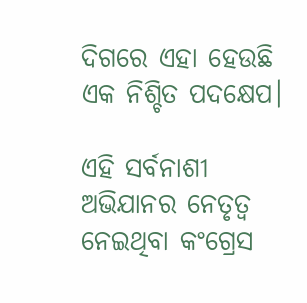ଦିଗରେ ଏହା ହେଉଛି ଏକ ନିଶ୍ଚିତ ପଦକ୍ଷେପ।

ଏହି ସର୍ବନାଶୀ ଅଭିଯାନର ନେତୃତ୍ୱ ନେଇଥିବା କଂଗ୍ରେସ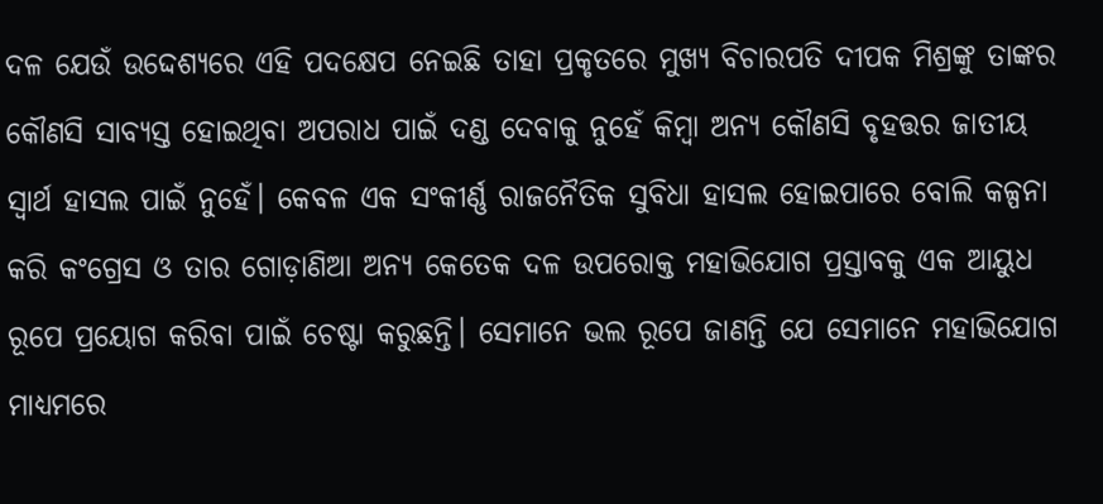ଦଳ ଯେଉଁ ଉଦ୍ଦେଶ୍ୟରେ ଏହି ପଦକ୍ଷେପ ନେଇଛି ତାହା ପ୍ରକୃତରେ ମୁଖ୍ୟ ବିଚାରପତି ଦୀପକ ମିଶ୍ରଙ୍କୁ ତାଙ୍କର କୌଣସି ସାବ୍ୟସ୍ତ ହୋଇଥିବା ଅପରାଧ ପାଇଁ ଦଣ୍ଡ ଦେବାକୁ ନୁହେଁ କିମ୍ବା ଅନ୍ୟ କୌଣସି ବୃହତ୍ତର ଜାତୀୟ ସ୍ୱାର୍ଥ ହାସଲ ପାଇଁ ନୁହେଁ। କେବଳ ଏକ ସଂକୀର୍ଣ୍ଣ ରାଜନୈତିକ ସୁବିଧା ହାସଲ ହୋଇପାରେ ବୋଲି କଳ୍ପନା କରି କଂଗ୍ରେସ ଓ ତାର ଗୋଡ଼ାଣିଆ ଅନ୍ୟ କେତେକ ଦଳ ଉପରୋକ୍ତ ମହାଭିଯୋଗ ପ୍ରସ୍ତାବକୁ ଏକ ଆୟୁଧ ରୂପେ ପ୍ରୟୋଗ କରିବା ପାଇଁ ଚେଷ୍ଟା କରୁଛନ୍ତି। ସେମାନେ ଭଲ ରୂପେ ଜାଣନ୍ତି ଯେ ସେମାନେ ମହାଭିଯୋଗ ମାଧ୍ୟମରେ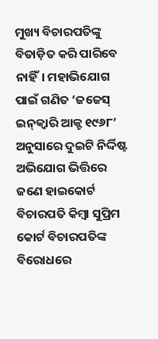ମୁଖ୍ୟ ବିଚାରପତିଙ୍କୁ ବିତାଡ଼ିତ କରି ପାରିବେ ନାହିଁ। ମହାଭିଯୋଗ ପାଇଁ ଗଣିତ ‘ଜଜେସ୍‌ ଇନ୍‌କ୍ୱାରି ଆକ୍ଟ ୧୯୬୮’ ଅନୁସାରେ ଦୁଇଟି ନିର୍ଦ୍ଦିଷ୍ଟ ଅଭିଯୋଗ ଭିତ୍ତିରେ ଜଣେ ହାଇକୋର୍ଟ ବିଚାରପତି କିମ୍ବା ସୁପ୍ରିମ କୋର୍ଟ ବିଚାରପତିଙ୍କ ବିରୋଧରେ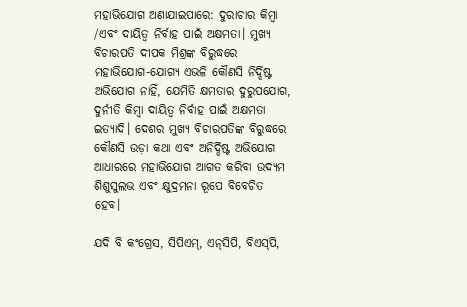ମହାଭିଯୋଗ ଅଣାଯାଇପାରେ: ଦୁରାଚାର କିମ୍ବା /ଏବଂ ଦାୟିତ୍ୱ ନିର୍ବାହ ପାଇଁ ଅକ୍ଷମତା। ମୁଖ୍ୟ ବିଚାରପତି ଦୀପକ ମିଶ୍ରଙ୍କ ବିରୁଦ୍ଧରେ ମହାଭିଯୋଗ-ଯୋଗ୍ୟ ଏଭଳି କୌଣସି ନିର୍ଦ୍ଦିଷ୍ଟ ଅଭିଯୋଗ ନାହିଁ, ଯେମିତି କ୍ଷମତାର ଦୁରୁପଯୋଗ, ଦୁର୍ନୀତି କିମ୍ବା ଦାୟିତ୍ୱ ନିର୍ବାହ ପାଇଁ ଅକ୍ଷମତା ଇତ୍ୟାଦି। ଦେଶର ମୁଖ୍ୟ ବିଚାରପତିଙ୍କ ବିରୁଦ୍ଧରେ କୌଣସି ଉଡ଼ା କଥା ଏବଂ ଅନିର୍ଦ୍ଦିଷ୍ଟ ଅଭିଯୋଗ ଆଧାରରେ ମହାଭିଯୋଗ ଆଗତ କରିବା ଉଦ୍ୟମ ଶିଶୁସୁଲଭ ଏବଂ କ୍ଷୁଦ୍ରମନା ରୂପେ ବିବେଚିତ ହେବ।

ଯଦି ବି କଂଗ୍ରେସ, ସିପିଏମ୍‌, ଏନ୍‌ସିପି, ବିଏସ୍‌ପି,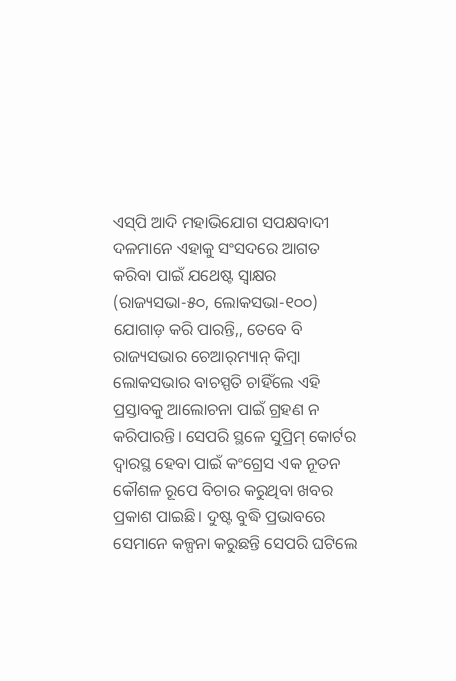ଏସ୍‌ପି ଆଦି ମହାଭିଯୋଗ ସପକ୍ଷବାଦୀ ଦଳମାନେ ଏହାକୁ ସଂସଦରେ ଆଗତ କରିବା ପାଇଁ ଯଥେଷ୍ଟ ସ୍ୱାକ୍ଷର (ରାଜ୍ୟସଭା-୫୦, ଲୋକସଭା-୧୦୦) ଯୋଗାଡ଼ କରି ପାରନ୍ତି,, ତେବେ ବି ରାଜ୍ୟସଭାର ଚେଆର୍‌ମ୍ୟାନ୍‌ କିମ୍ବା ଲୋକସଭାର ବାଚସ୍ପତି ଚାହିଁଲେ ଏହି ପ୍ରସ୍ତାବକୁ ଆଲୋଚନା ପାଇଁ ଗ୍ରହଣ ନ କରିପାରନ୍ତି। ସେପରି ସ୍ଥଳେ ସୁପ୍ରିମ୍‌ କୋର୍ଟର ଦ୍ୱାରସ୍ଥ ହେବା ପାଇଁ କଂଗ୍ରେସ ଏକ ନୂତନ କୌଶଳ ରୂପେ ବିଚାର କରୁଥିବା ଖବର ପ୍ରକାଶ ପାଇଛି। ଦୁଷ୍ଟ ବୁଦ୍ଧି ପ୍ରଭାବରେ ସେମାନେ କଳ୍ପନା କରୁଛନ୍ତି ସେପରି ଘଟିଲେ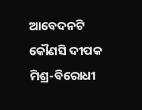ଆବେଦନଟି କୌଣସି ଦୀପକ ମିଶ୍ର-ବିରୋଧୀ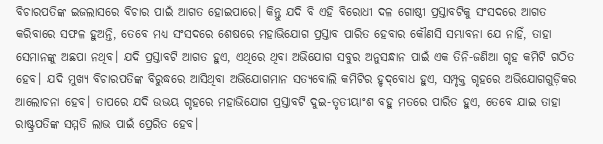ବିଚାରପତିଙ୍କ ଇଜଲାସରେ ବିଚାର ପାଇଁ ଆଗତ ହୋଇପାରେ। କିନ୍ତୁ ଯଦି ବି ଏହି ବିରୋଧୀ ଦଳ ଗୋଷ୍ଠୀ ପ୍ରସ୍ତାବଟିକୁ ସଂସଦରେ ଆଗତ କରିବାରେ ସଫଳ ହୁଅନ୍ତି, ତେବେ ମଧ୍ୟ ସଂସଦରେ ଶେଷରେ ମହାଭିଯୋଗ ପ୍ରସ୍ତାବ ପାରିତ ହେବାର କୌଣସି ସମ୍ଭାବନା ଯେ ନାହିଁ, ତାହା ସେମାନଙ୍କୁ ଅଛପା ନଥିବ। ଯଦି ପ୍ରସ୍ତାବଟି ଆଗତ ହୁଏ, ଏଥିରେ ଥିବା ଅଭିଯୋଗ ସବୁର ଅନୁସନ୍ଧାନ ପାଇଁ ଏକ ତିନି-ଜଣିଆ ଗୃହ କମିଟି ଗଠିତ ହେବ। ଯଦି ମୁଖ୍ୟ ବିଚାରପତିଙ୍କ ବିରୁଦ୍ଧରେ ଆସିଥିବା ଅଭିଯୋଗମାନ ସତ୍ୟବୋଲି କମିଟିର ହୃଦ୍‌ବୋଧ ହୁଏ, ସମ୍ପୃକ୍ତ ଗୃହରେ ଅଭିଯୋଗଗୁଡ଼ିକର ଆଲୋଚନା ହେବ। ତାପରେ ଯଦି ଉଭୟ ଗୃହରେ ମହାଭିଯୋଗ ପ୍ରସ୍ତାବଟି ଦୁଇ-ତୃତୀୟାଂଶ ବହୁ ମତରେ ପାରିତ ହୁଏ, ତେବେ ଯାଇ ତାହା ରାଷ୍ଟ୍ରପତିଙ୍କ ସମ୍ମତି ଲାଭ ପାଇଁ ପ୍ରେରିତ ହେବ।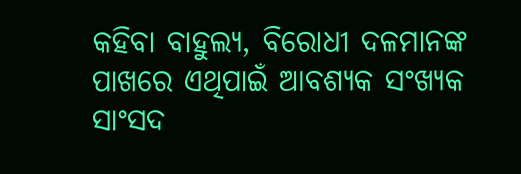କହିବା ବାହୁଲ୍ୟ, ବିରୋଧୀ ଦଳମାନଙ୍କ ପାଖରେ ଏଥିପାଇଁ ଆବଶ୍ୟକ ସଂଖ୍ୟକ ସାଂସଦ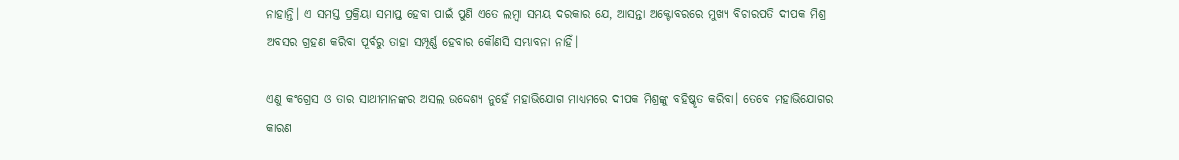ନାହାନ୍ତି। ଏ ସମସ୍ତ ପ୍ରକ୍ରିୟା ସମାପ୍ତ ହେବା ପାଇଁ ପୁଣି ଏତେ ଲମ୍ବା ସମୟ ଦରକାର ଯେ, ଆସନ୍ତା ଅକ୍ଟୋବରରେ ମୁଖ୍ୟ ବିଚାରପତି ଦୀପକ ମିଶ୍ର ଅବସର ଗ୍ରହଣ କରିବା ପୂର୍ବରୁ ତାହା ସମ୍ପୂର୍ଣ୍ଣ ହେବାର କୌଣସି ସମ୍ଭାବନା ନାହିଁ।

ଏଣୁ କଂଗ୍ରେସ ଓ ତାର ସାଥୀମାନଙ୍କର ଅସଲ ଉଦ୍ଦେଶ୍ୟ ନୁହେଁ ମହାଭିଯୋଗ ମାଧ୍ୟମରେ ଦୀପକ ମିଶ୍ରଙ୍କୁ ବହିଷ୍କୃତ କରିବା। ତେବେ ମହାଭିଯୋଗର କାରଣ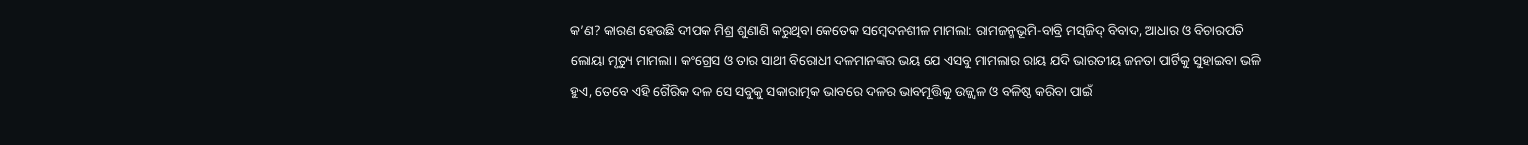କ’ଣ? କାରଣ ହେଉଛି ଦୀପକ ମିଶ୍ର ଶୁଣାଣି କରୁଥିବା କେତେକ ସମ୍ବେଦନଶୀଳ ମାମଲା: ରାମଜନ୍ମଭୂମି-ବାବ୍ରି ମସ୍‌ଜିଦ୍‌ ବିବାଦ, ଆଧାର ଓ ବିଚାରପତି ଲୋୟା ମୃତ୍ୟୁ ମାମଲା। କଂଗ୍ରେସ ଓ ତାର ସାଥୀ ବିରୋଧୀ ଦଳମାନଙ୍କର ଭୟ ଯେ ଏସବୁ ମାମଲାର ରାୟ ଯଦି ଭାରତୀୟ ଜନତା ପାର୍ଟିକୁ ସୁହାଇବା ଭଳି ହୁଏ, ତେବେ ଏହି ଗୈରିକ ଦଳ ସେ ସବୁକୁ ସକାରାତ୍ମକ ଭାବରେ ଦଳର ଭାବମୂତ୍ତିକୁ ଉଜ୍ଜ୍ୱଳ ଓ ବଳିଷ୍ଠ କରିବା ପାଇଁ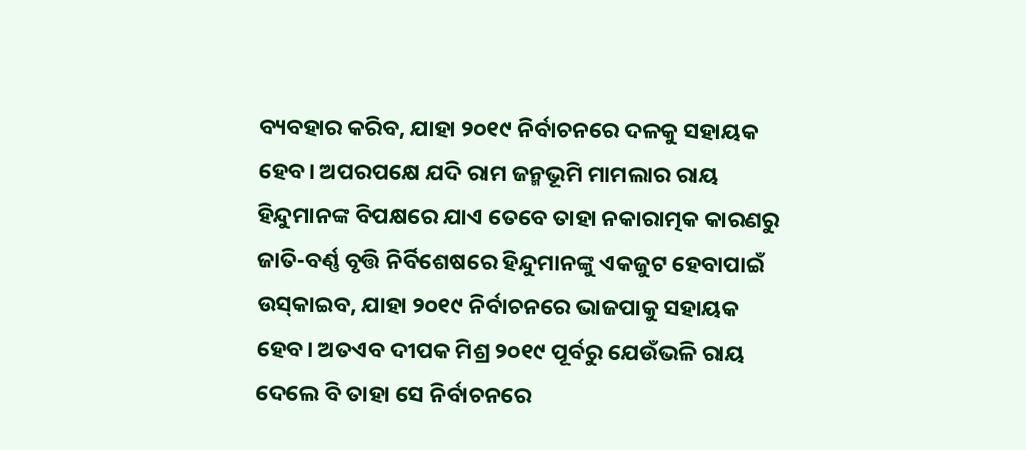ବ୍ୟବହାର କରିବ, ଯାହା ୨୦୧୯ ନିର୍ବାଚନରେ ଦଳକୁ ସହାୟକ ହେବ। ଅପରପକ୍ଷେ ଯଦି ରାମ ଜନ୍ମଭୂମି ମାମଲାର ରାୟ ହିନ୍ଦୁମାନଙ୍କ ବିପକ୍ଷରେ ଯାଏ ତେବେ ତାହା ନକାରାତ୍ମକ କାରଣରୁ ଜାତି-ବର୍ଣ୍ଣ ବୃତ୍ତି ନିର୍ବିଶେଷରେ ହିନ୍ଦୁମାନଙ୍କୁ ଏକଜୁଟ ହେବାପାଇଁ ଉସ୍‌କାଇବ, ଯାହା ୨୦୧୯ ନିର୍ବାଚନରେ ଭାଜପାକୁ ସହାୟକ ହେବ। ଅତଏବ ଦୀପକ ମିଶ୍ର ୨୦୧୯ ପୂର୍ବରୁ ଯେଉଁଭଳି ରାୟ ଦେଲେ ବି ତାହା ସେ ନିର୍ବାଚନରେ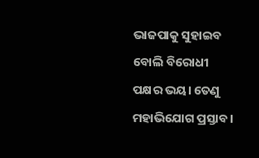ଭାଜପାକୁ ସୁହାଇବ ବୋଲି ବିରୋଧୀ ପକ୍ଷର ଭୟ। ତେଣୁ ମହାଭିଯୋଗ ପ୍ରସ୍ତାବ।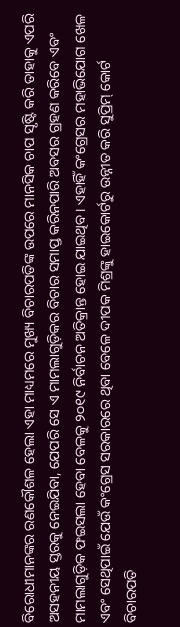ବିରୋଧୀମାନଙ୍କର ରଣକୌଶଳ ହେଲା ଏହା ମାଧ୍ୟମରେ ମୁଖ୍ୟ ବିଚାରପତିଙ୍କ ଉପରେ ମାନସିକ ଚାପ ସୃଷ୍ଟି କରି ତାହାକୁ ଏପରି ଅସହନୀୟ ସ୍ତରକୁ ନେଇଯିବା, ଯେପରି ସେ ଏ ମାମଲାଗୁଡ଼ିକର ବିଚାର ସମାପ୍ତ କରିନପାରି ଅବସର ଗ୍ରହଣ କରିବେ ଏବଂ ମାମଲାଗୁଡ଼ିକ ଫଇସଲା ହେବା ବେଳକୁ ୨୦୧୯ ନିର୍ବାଚନ ଅତିକ୍ରାନ୍ତ ହୋଇ ଯାଇଥିବ। ଏହାହିଁ କଂଗ୍ରେସର ମହାଭିଯୋଗ ଖେଳ ଏବଂ ସେଥିପାଇଁ ଯେଉଁ କଂଗ୍ରେସ ସରକାରରେ ଥିବା ବେଳେ ଦୀପକ ମିଶ୍ରଙ୍କୁ ହାଇକୋର୍ଟରୁ ଉନ୍ନୀତ କରି ସୁପ୍ରିମ୍‌ କୋର୍ଟ ବିଚାରପତି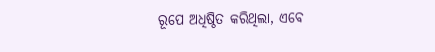ରୂପେ ଅଧିଷ୍ଠିତ କରିଥିଲା, ଏବେ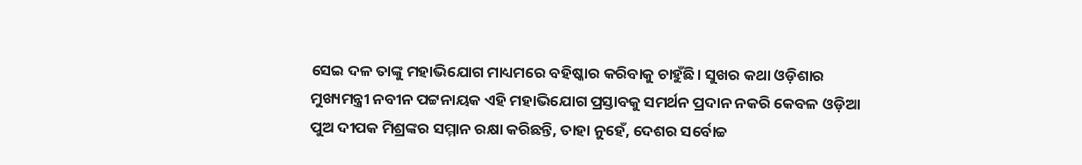ସେଇ ଦଳ ତାଙ୍କୁ ମହାଭିଯୋଗ ମାଧ୍ୟମରେ ବହିଷ୍କାର କରିବାକୁ ଚାହୁଁଛି। ସୁଖର କଥା ଓଡ଼ିଶାର ମୁଖ୍ୟମନ୍ତ୍ରୀ ନବୀନ ପଟ୍ଟନାୟକ ଏହି ମହାଭିଯୋଗ ପ୍ରସ୍ତାବକୁ ସମର୍ଥନ ପ୍ରଦାନ ନକରି କେବଳ ଓଡ଼ିଆ ପୁଅ ଦୀପକ ମିଶ୍ରଙ୍କର ସମ୍ମାନ ରକ୍ଷା କରିଛନ୍ତି, ତାହା ନୁହେଁ, ଦେଶର ସର୍ବୋଚ୍ଚ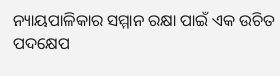ନ୍ୟାୟପାଳିକାର ସମ୍ମାନ ରକ୍ଷା ପାଇଁ ଏକ ଉଚିତ ପଦକ୍ଷେପ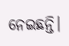ନେଇଛନ୍ତି।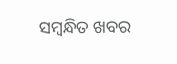ସମ୍ବନ୍ଧିତ ଖବର